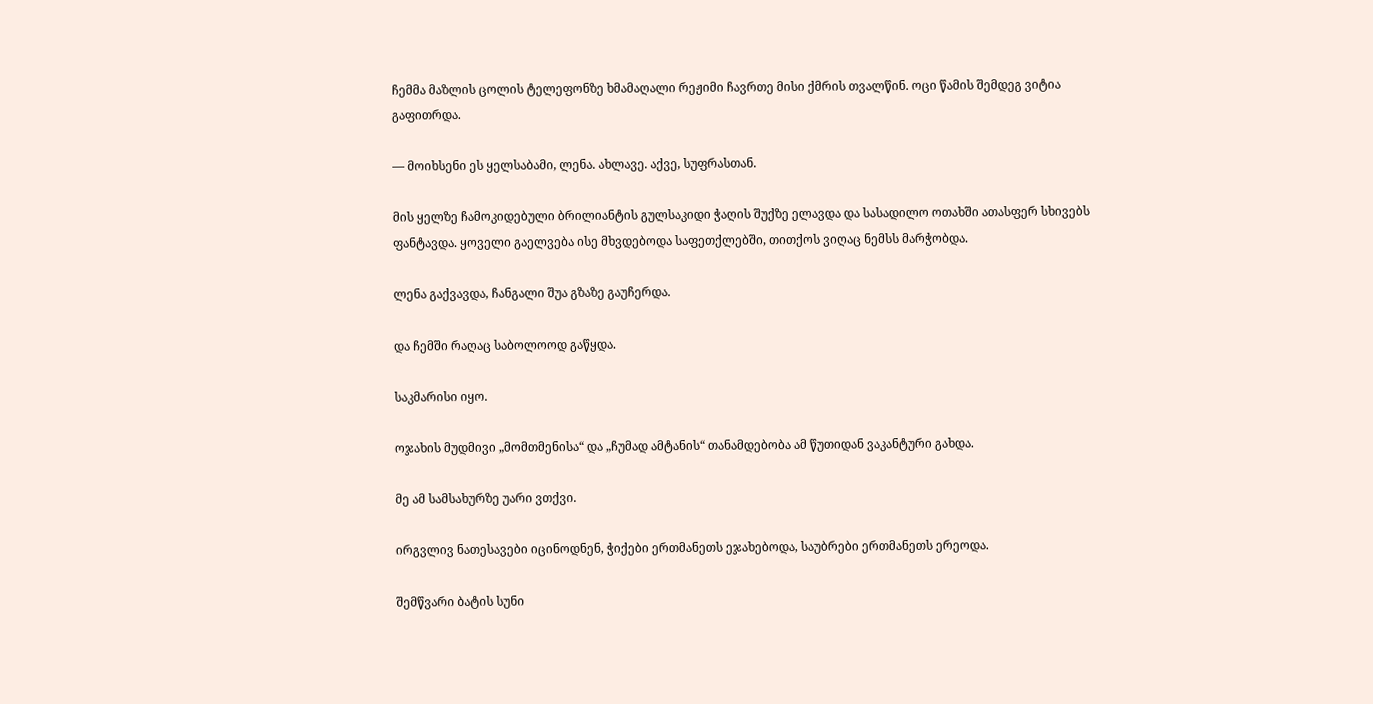ჩემმა მაზლის ცოლის ტელეფონზე ხმამაღალი რეჟიმი ჩავრთე მისი ქმრის თვალწინ. ოცი წამის შემდეგ ვიტია გაფითრდა.

— მოიხსენი ეს ყელსაბამი, ლენა. ახლავე. აქვე, სუფრასთან.

მის ყელზე ჩამოკიდებული ბრილიანტის გულსაკიდი ჭაღის შუქზე ელავდა და სასადილო ოთახში ათასფერ სხივებს ფანტავდა. ყოველი გაელვება ისე მხვდებოდა საფეთქლებში, თითქოს ვიღაც ნემსს მარჭობდა.

ლენა გაქვავდა, ჩანგალი შუა გზაზე გაუჩერდა.

და ჩემში რაღაც საბოლოოდ გაწყდა.

საკმარისი იყო.

ოჯახის მუდმივი „მომთმენისა“ და „ჩუმად ამტანის“ თანამდებობა ამ წუთიდან ვაკანტური გახდა.

მე ამ სამსახურზე უარი ვთქვი.

ირგვლივ ნათესავები იცინოდნენ, ჭიქები ერთმანეთს ეჯახებოდა, საუბრები ერთმანეთს ერეოდა.

შემწვარი ბატის სუნი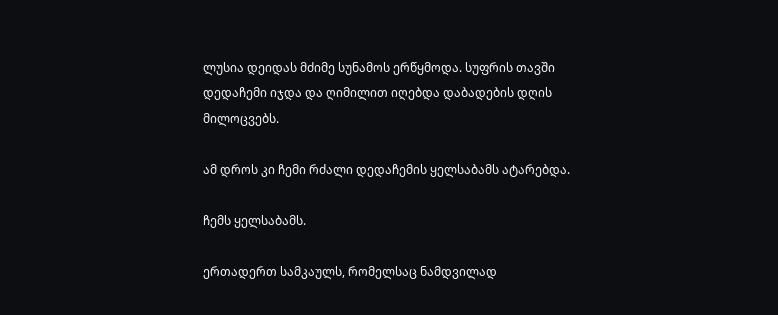ლუსია დეიდას მძიმე სუნამოს ერწყმოდა. სუფრის თავში დედაჩემი იჯდა და ღიმილით იღებდა დაბადების დღის მილოცვებს.

ამ დროს კი ჩემი რძალი დედაჩემის ყელსაბამს ატარებდა.

ჩემს ყელსაბამს.

ერთადერთ სამკაულს, რომელსაც ნამდვილად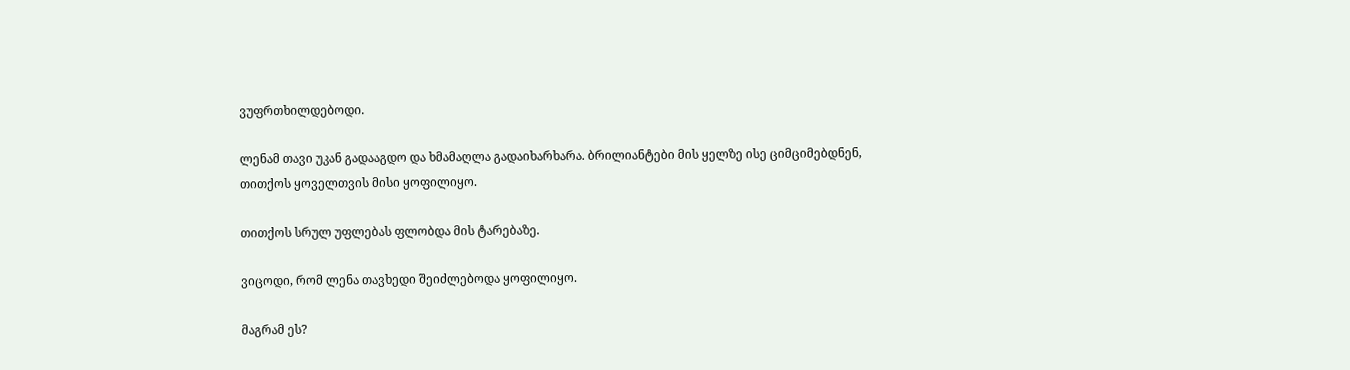ვუფრთხილდებოდი.

ლენამ თავი უკან გადააგდო და ხმამაღლა გადაიხარხარა. ბრილიანტები მის ყელზე ისე ციმციმებდნენ, თითქოს ყოველთვის მისი ყოფილიყო.

თითქოს სრულ უფლებას ფლობდა მის ტარებაზე.

ვიცოდი, რომ ლენა თავხედი შეიძლებოდა ყოფილიყო.

მაგრამ ეს?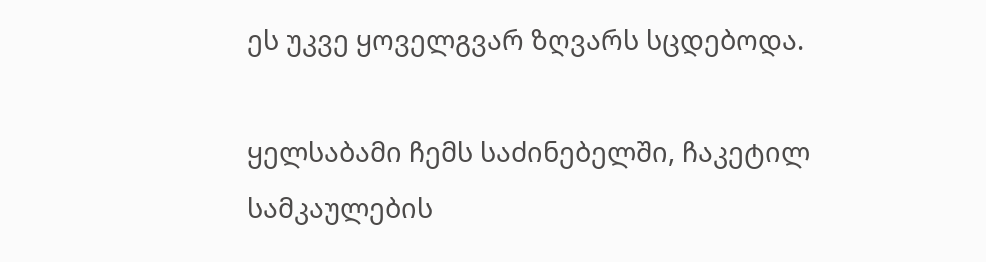ეს უკვე ყოველგვარ ზღვარს სცდებოდა.

ყელსაბამი ჩემს საძინებელში, ჩაკეტილ სამკაულების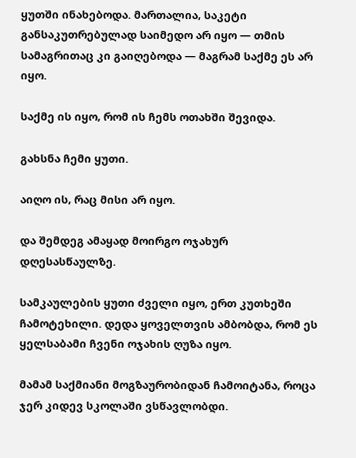ყუთში ინახებოდა. მართალია, საკეტი განსაკუთრებულად საიმედო არ იყო — თმის სამაგრითაც კი გაიღებოდა — მაგრამ საქმე ეს არ იყო.

საქმე ის იყო, რომ ის ჩემს ოთახში შევიდა.

გახსნა ჩემი ყუთი.

აიღო ის, რაც მისი არ იყო.

და შემდეგ ამაყად მოირგო ოჯახურ დღესასწაულზე.

სამკაულების ყუთი ძველი იყო, ერთ კუთხეში ჩამოტეხილი. დედა ყოველთვის ამბობდა, რომ ეს ყელსაბამი ჩვენი ოჯახის ღუზა იყო.

მამამ საქმიანი მოგზაურობიდან ჩამოიტანა, როცა ჯერ კიდევ სკოლაში ვსწავლობდი.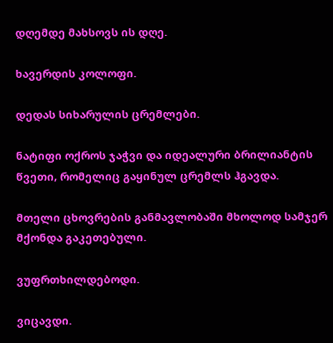დღემდე მახსოვს ის დღე.

ხავერდის კოლოფი.

დედას სიხარულის ცრემლები.

ნატიფი ოქროს ჯაჭვი და იდეალური ბრილიანტის წვეთი, რომელიც გაყინულ ცრემლს ჰგავდა.

მთელი ცხოვრების განმავლობაში მხოლოდ სამჯერ მქონდა გაკეთებული.

ვუფრთხილდებოდი.

ვიცავდი.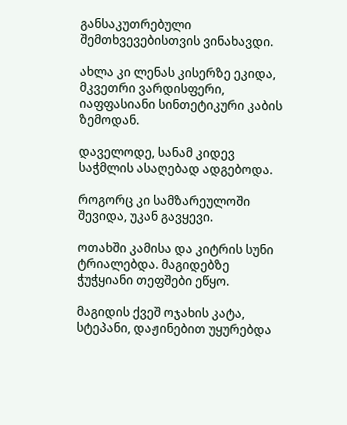განსაკუთრებული შემთხვევებისთვის ვინახავდი.

ახლა კი ლენას კისერზე ეკიდა, მკვეთრი ვარდისფერი, იაფფასიანი სინთეტიკური კაბის ზემოდან.

დაველოდე, სანამ კიდევ საჭმლის ასაღებად ადგებოდა.

როგორც კი სამზარეულოში შევიდა, უკან გავყევი.

ოთახში კამისა და კიტრის სუნი ტრიალებდა. მაგიდებზე ჭუჭყიანი თეფშები ეწყო.

მაგიდის ქვეშ ოჯახის კატა, სტეპანი, დაჟინებით უყურებდა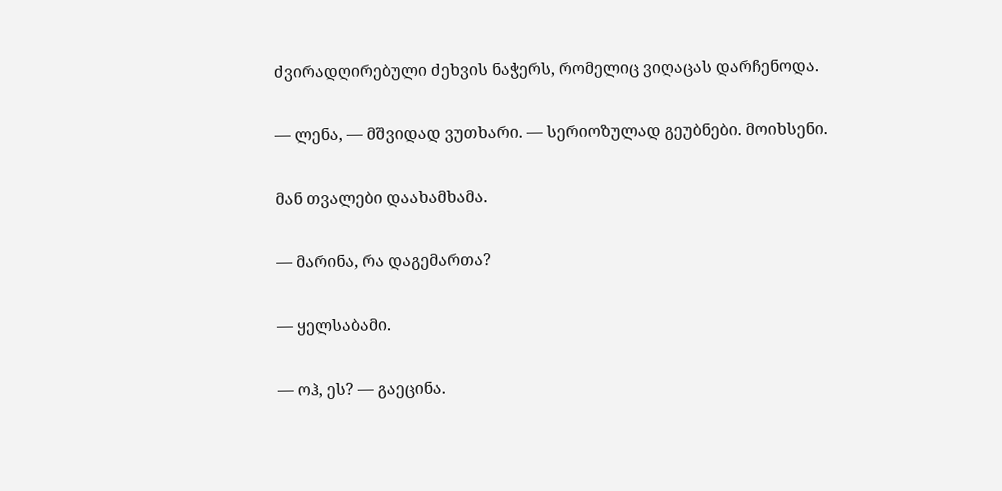ძვირადღირებული ძეხვის ნაჭერს, რომელიც ვიღაცას დარჩენოდა.

— ლენა, — მშვიდად ვუთხარი. — სერიოზულად გეუბნები. მოიხსენი.

მან თვალები დაახამხამა.

— მარინა, რა დაგემართა?

— ყელსაბამი.

— ოჰ, ეს? — გაეცინა.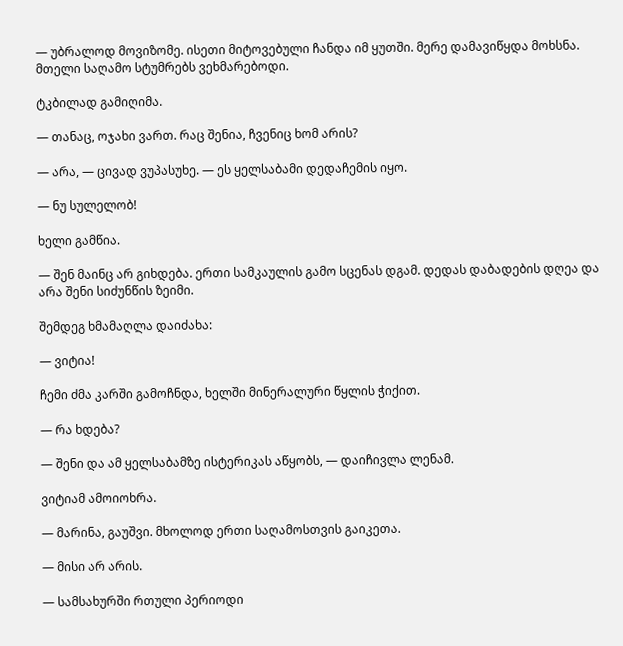— უბრალოდ მოვიზომე. ისეთი მიტოვებული ჩანდა იმ ყუთში. მერე დამავიწყდა მოხსნა. მთელი საღამო სტუმრებს ვეხმარებოდი.

ტკბილად გამიღიმა.

— თანაც, ოჯახი ვართ. რაც შენია, ჩვენიც ხომ არის?

— არა, — ცივად ვუპასუხე. — ეს ყელსაბამი დედაჩემის იყო.

— ნუ სულელობ!

ხელი გამწია.

— შენ მაინც არ გიხდება. ერთი სამკაულის გამო სცენას დგამ. დედას დაბადების დღეა და არა შენი სიძუნწის ზეიმი.

შემდეგ ხმამაღლა დაიძახა:

— ვიტია!

ჩემი ძმა კარში გამოჩნდა, ხელში მინერალური წყლის ჭიქით.

— რა ხდება?

— შენი და ამ ყელსაბამზე ისტერიკას აწყობს, — დაიჩივლა ლენამ.

ვიტიამ ამოიოხრა.

— მარინა, გაუშვი. მხოლოდ ერთი საღამოსთვის გაიკეთა.

— მისი არ არის.

— სამსახურში რთული პერიოდი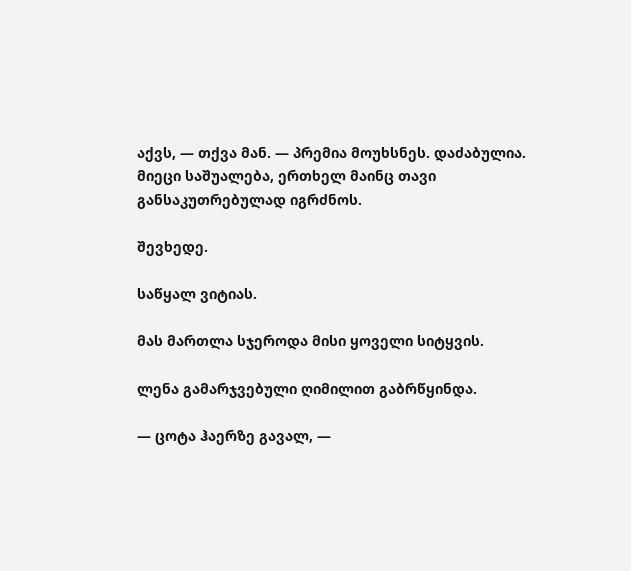აქვს, — თქვა მან. — პრემია მოუხსნეს. დაძაბულია. მიეცი საშუალება, ერთხელ მაინც თავი განსაკუთრებულად იგრძნოს.

შევხედე.

საწყალ ვიტიას.

მას მართლა სჯეროდა მისი ყოველი სიტყვის.

ლენა გამარჯვებული ღიმილით გაბრწყინდა.

— ცოტა ჰაერზე გავალ, —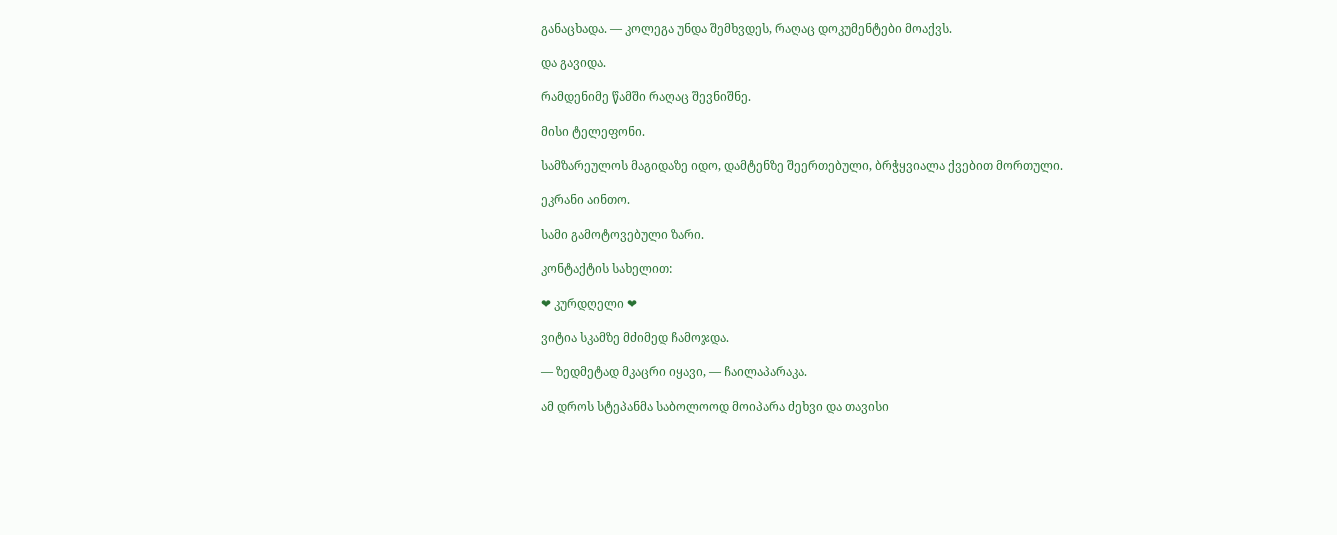განაცხადა. — კოლეგა უნდა შემხვდეს, რაღაც დოკუმენტები მოაქვს.

და გავიდა.

რამდენიმე წამში რაღაც შევნიშნე.

მისი ტელეფონი.

სამზარეულოს მაგიდაზე იდო, დამტენზე შეერთებული, ბრჭყვიალა ქვებით მორთული.

ეკრანი აინთო.

სამი გამოტოვებული ზარი.

კონტაქტის სახელით:

❤ კურდღელი ❤

ვიტია სკამზე მძიმედ ჩამოჯდა.

— ზედმეტად მკაცრი იყავი, — ჩაილაპარაკა.

ამ დროს სტეპანმა საბოლოოდ მოიპარა ძეხვი და თავისი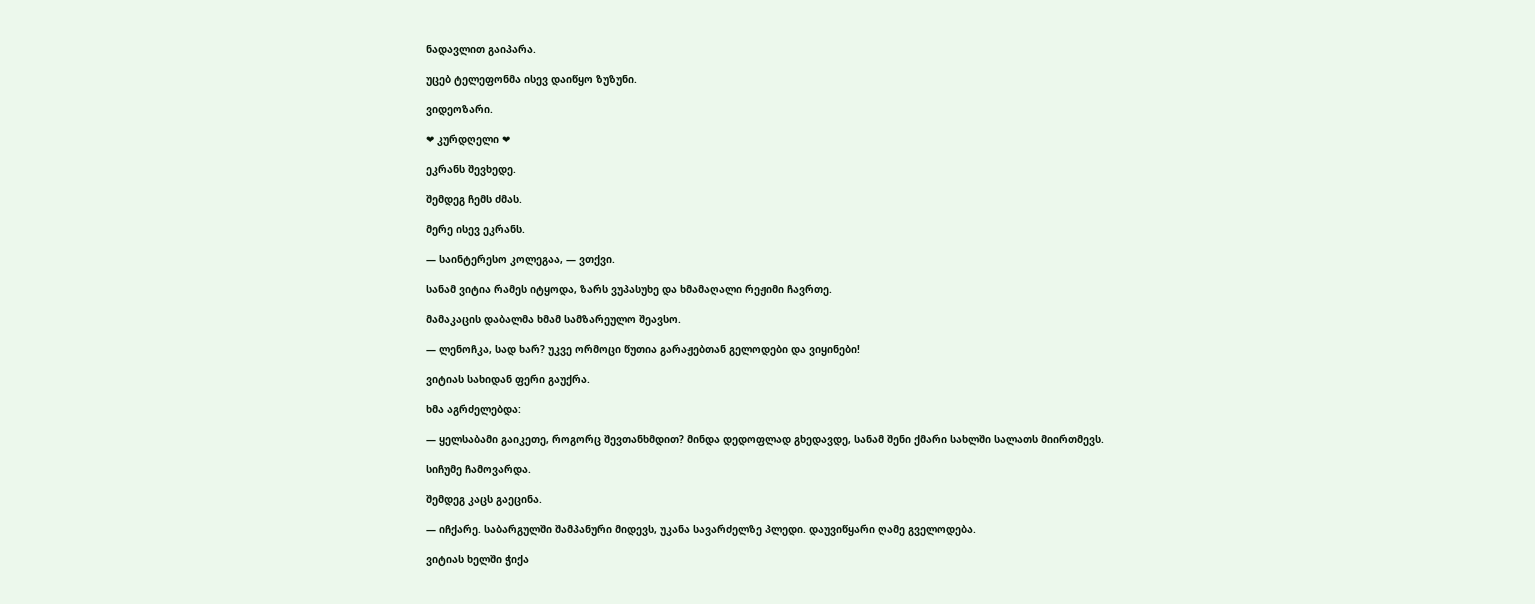ნადავლით გაიპარა.

უცებ ტელეფონმა ისევ დაიწყო ზუზუნი.

ვიდეოზარი.

❤ კურდღელი ❤

ეკრანს შევხედე.

შემდეგ ჩემს ძმას.

მერე ისევ ეკრანს.

— საინტერესო კოლეგაა, — ვთქვი.

სანამ ვიტია რამეს იტყოდა, ზარს ვუპასუხე და ხმამაღალი რეჟიმი ჩავრთე.

მამაკაცის დაბალმა ხმამ სამზარეულო შეავსო.

— ლენოჩკა, სად ხარ? უკვე ორმოცი წუთია გარაჟებთან გელოდები და ვიყინები!

ვიტიას სახიდან ფერი გაუქრა.

ხმა აგრძელებდა:

— ყელსაბამი გაიკეთე, როგორც შევთანხმდით? მინდა დედოფლად გხედავდე, სანამ შენი ქმარი სახლში სალათს მიირთმევს.

სიჩუმე ჩამოვარდა.

შემდეგ კაცს გაეცინა.

— იჩქარე. საბარგულში შამპანური მიდევს, უკანა სავარძელზე პლედი. დაუვიწყარი ღამე გველოდება.

ვიტიას ხელში ჭიქა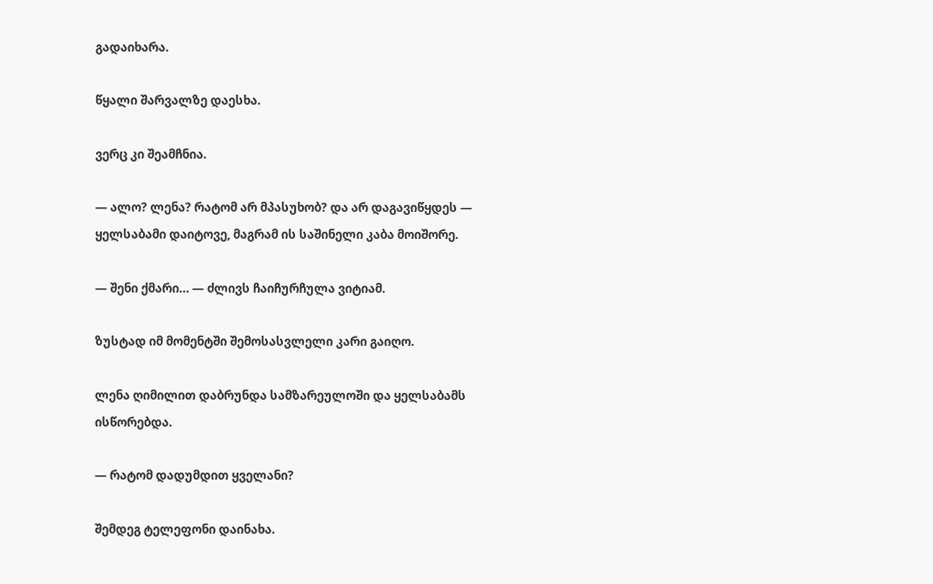გადაიხარა.

წყალი შარვალზე დაესხა.

ვერც კი შეამჩნია.

— ალო? ლენა? რატომ არ მპასუხობ? და არ დაგავიწყდეს — ყელსაბამი დაიტოვე, მაგრამ ის საშინელი კაბა მოიშორე.

— შენი ქმარი… — ძლივს ჩაიჩურჩულა ვიტიამ.

ზუსტად იმ მომენტში შემოსასვლელი კარი გაიღო.

ლენა ღიმილით დაბრუნდა სამზარეულოში და ყელსაბამს ისწორებდა.

— რატომ დადუმდით ყველანი?

შემდეგ ტელეფონი დაინახა.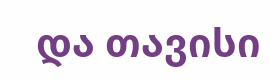და თავისი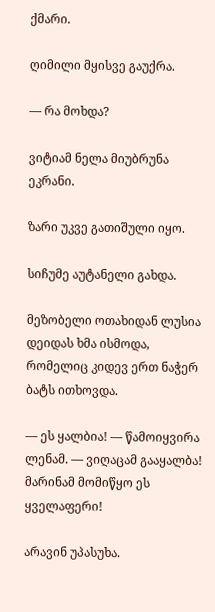ქმარი.

ღიმილი მყისვე გაუქრა.

— რა მოხდა?

ვიტიამ ნელა მიუბრუნა ეკრანი.

ზარი უკვე გათიშული იყო.

სიჩუმე აუტანელი გახდა.

მეზობელი ოთახიდან ლუსია დეიდას ხმა ისმოდა, რომელიც კიდევ ერთ ნაჭერ ბატს ითხოვდა.

— ეს ყალბია! — წამოიყვირა ლენამ. — ვიღაცამ გააყალბა! მარინამ მომიწყო ეს ყველაფერი!

არავინ უპასუხა.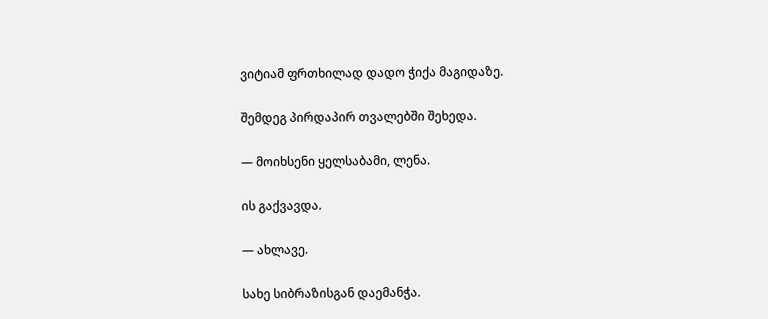ვიტიამ ფრთხილად დადო ჭიქა მაგიდაზე.

შემდეგ პირდაპირ თვალებში შეხედა.

— მოიხსენი ყელსაბამი, ლენა.

ის გაქვავდა.

— ახლავე.

სახე სიბრაზისგან დაემანჭა.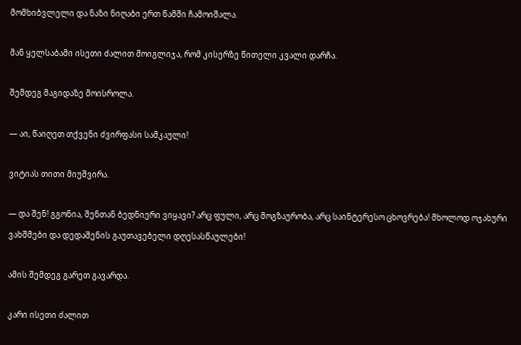მომხიბვლელი და ნაზი ნიღაბი ერთ წამში ჩამოიშალა.

მან ყელსაბამი ისეთი ძალით მოიგლიჯა, რომ კისერზე წითელი კვალი დარჩა.

შემდეგ მაგიდაზე მოისროლა.

— აი, წაიღეთ თქვენი ძვირფასი სამკაული!

ვიტიას თითი მიუშვირა.

— და შენ! გგონია, შენთან ბედნიერი ვიყავი? არც ფული, არც მოგზაურობა, არც საინტერესო ცხოვრება! მხოლოდ ოჯახური ვახშმები და დედაშენის გაუთავებელი დღესასწაულები!

ამის შემდეგ გარეთ გავარდა.

კარი ისეთი ძალით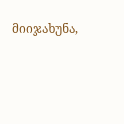მიიჯახუნა,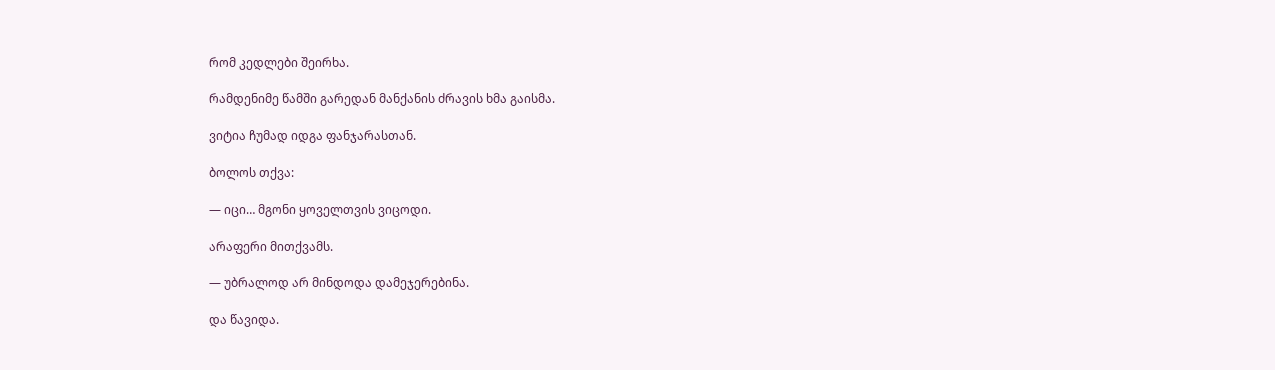რომ კედლები შეირხა.

რამდენიმე წამში გარედან მანქანის ძრავის ხმა გაისმა.

ვიტია ჩუმად იდგა ფანჯარასთან.

ბოლოს თქვა:

— იცი… მგონი ყოველთვის ვიცოდი.

არაფერი მითქვამს.

— უბრალოდ არ მინდოდა დამეჯერებინა.

და წავიდა.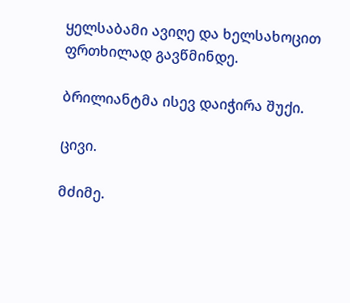ყელსაბამი ავიღე და ხელსახოცით ფრთხილად გავწმინდე.

ბრილიანტმა ისევ დაიჭირა შუქი.

ცივი.

მძიმე.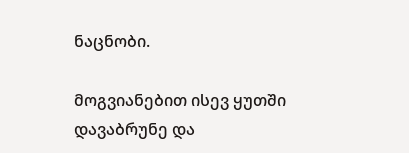ნაცნობი.

მოგვიანებით ისევ ყუთში დავაბრუნე და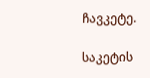ჩავკეტე.

საკეტის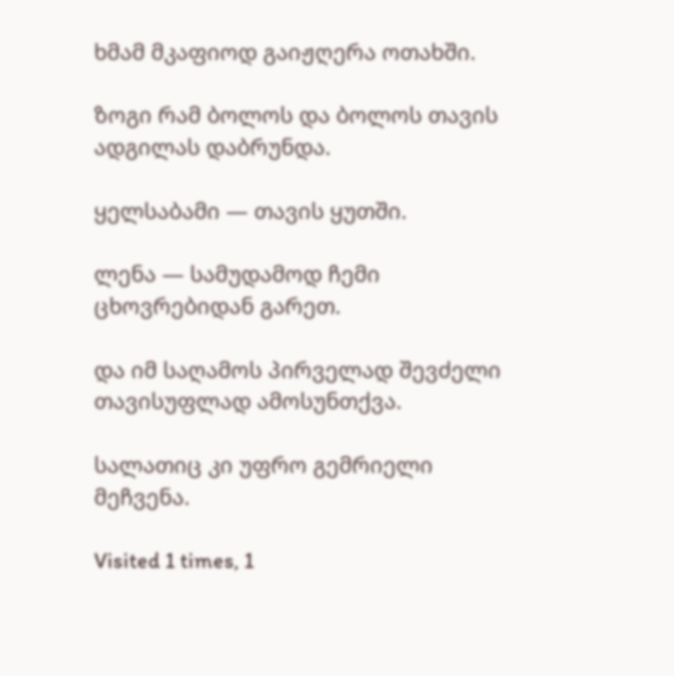ხმამ მკაფიოდ გაიჟღერა ოთახში.

ზოგი რამ ბოლოს და ბოლოს თავის ადგილას დაბრუნდა.

ყელსაბამი — თავის ყუთში.

ლენა — სამუდამოდ ჩემი ცხოვრებიდან გარეთ.

და იმ საღამოს პირველად შევძელი თავისუფლად ამოსუნთქვა.

სალათიც კი უფრო გემრიელი მეჩვენა.

Visited 1 times, 1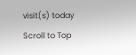visit(s) today
Scroll to Top